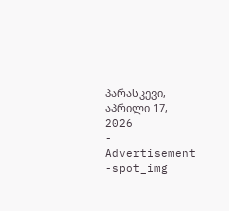პარასკევი, აპრილი 17, 2026
- Advertisement -spot_img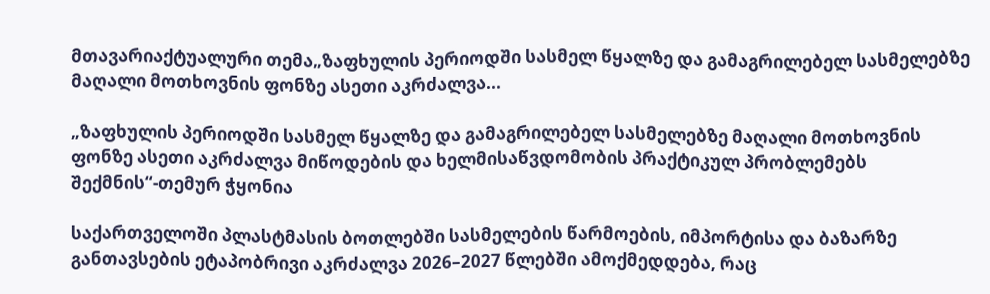მთავარიაქტუალური თემა„ზაფხულის პერიოდში სასმელ წყალზე და გამაგრილებელ სასმელებზე მაღალი მოთხოვნის ფონზე ასეთი აკრძალვა...

„ზაფხულის პერიოდში სასმელ წყალზე და გამაგრილებელ სასმელებზე მაღალი მოთხოვნის ფონზე ასეთი აკრძალვა მიწოდების და ხელმისაწვდომობის პრაქტიკულ პრობლემებს შექმნის“-თემურ ჭყონია

საქართველოში პლასტმასის ბოთლებში სასმელების წარმოების, იმპორტისა და ბაზარზე განთავსების ეტაპობრივი აკრძალვა 2026–2027 წლებში ამოქმედდება, რაც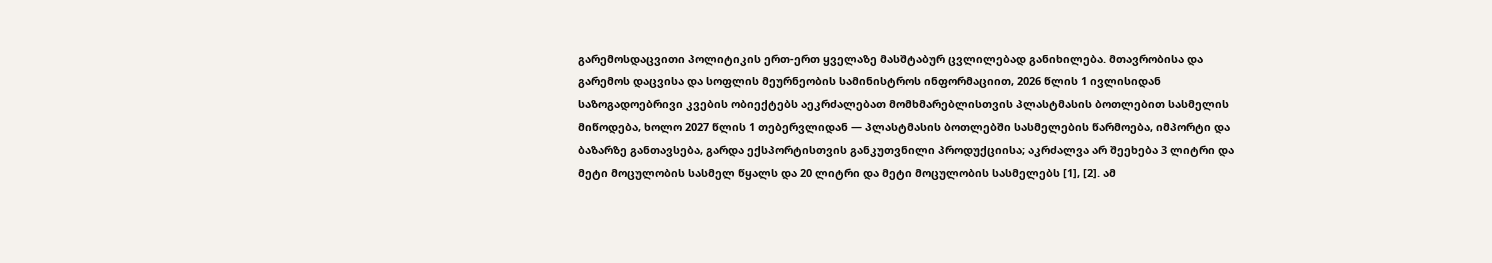გარემოსდაცვითი პოლიტიკის ერთ-ერთ ყველაზე მასშტაბურ ცვლილებად განიხილება. მთავრობისა და გარემოს დაცვისა და სოფლის მეურნეობის სამინისტროს ინფორმაციით, 2026 წლის 1 ივლისიდან საზოგადოებრივი კვების ობიექტებს აეკრძალებათ მომხმარებლისთვის პლასტმასის ბოთლებით სასმელის მიწოდება, ხოლო 2027 წლის 1 თებერვლიდან — პლასტმასის ბოთლებში სასმელების წარმოება, იმპორტი და ბაზარზე განთავსება, გარდა ექსპორტისთვის განკუთვნილი პროდუქციისა; აკრძალვა არ შეეხება 3 ლიტრი და მეტი მოცულობის სასმელ წყალს და 20 ლიტრი და მეტი მოცულობის სასმელებს [1], [2]. ამ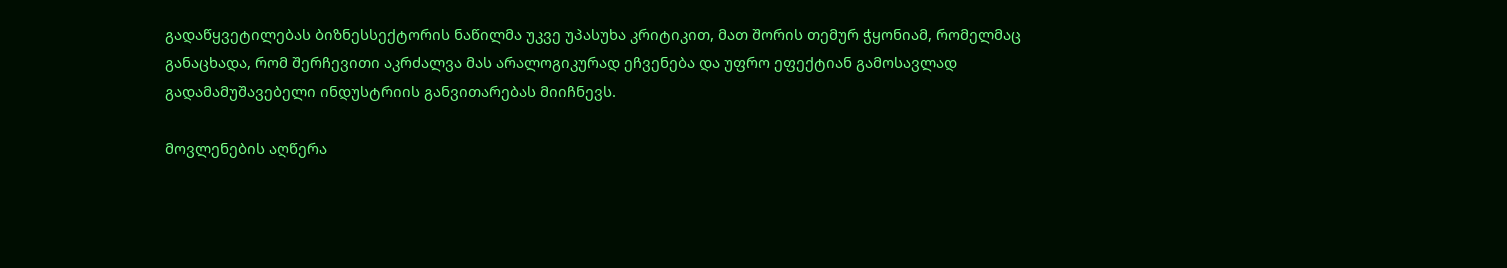გადაწყვეტილებას ბიზნესსექტორის ნაწილმა უკვე უპასუხა კრიტიკით, მათ შორის თემურ ჭყონიამ, რომელმაც განაცხადა, რომ შერჩევითი აკრძალვა მას არალოგიკურად ეჩვენება და უფრო ეფექტიან გამოსავლად გადამამუშავებელი ინდუსტრიის განვითარებას მიიჩნევს.

მოვლენების აღწერა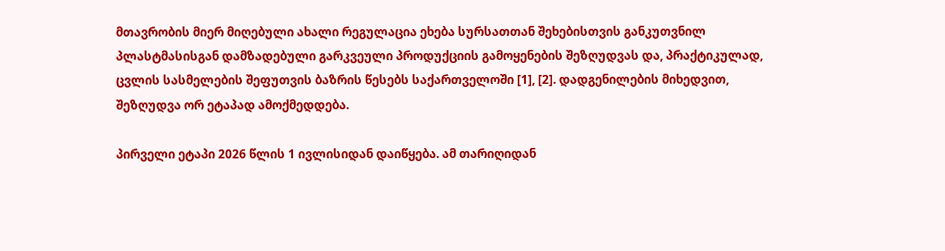მთავრობის მიერ მიღებული ახალი რეგულაცია ეხება სურსათთან შეხებისთვის განკუთვნილ პლასტმასისგან დამზადებული გარკვეული პროდუქციის გამოყენების შეზღუდვას და, პრაქტიკულად, ცვლის სასმელების შეფუთვის ბაზრის წესებს საქართველოში [1], [2]. დადგენილების მიხედვით, შეზღუდვა ორ ეტაპად ამოქმედდება.

პირველი ეტაპი 2026 წლის 1 ივლისიდან დაიწყება. ამ თარიღიდან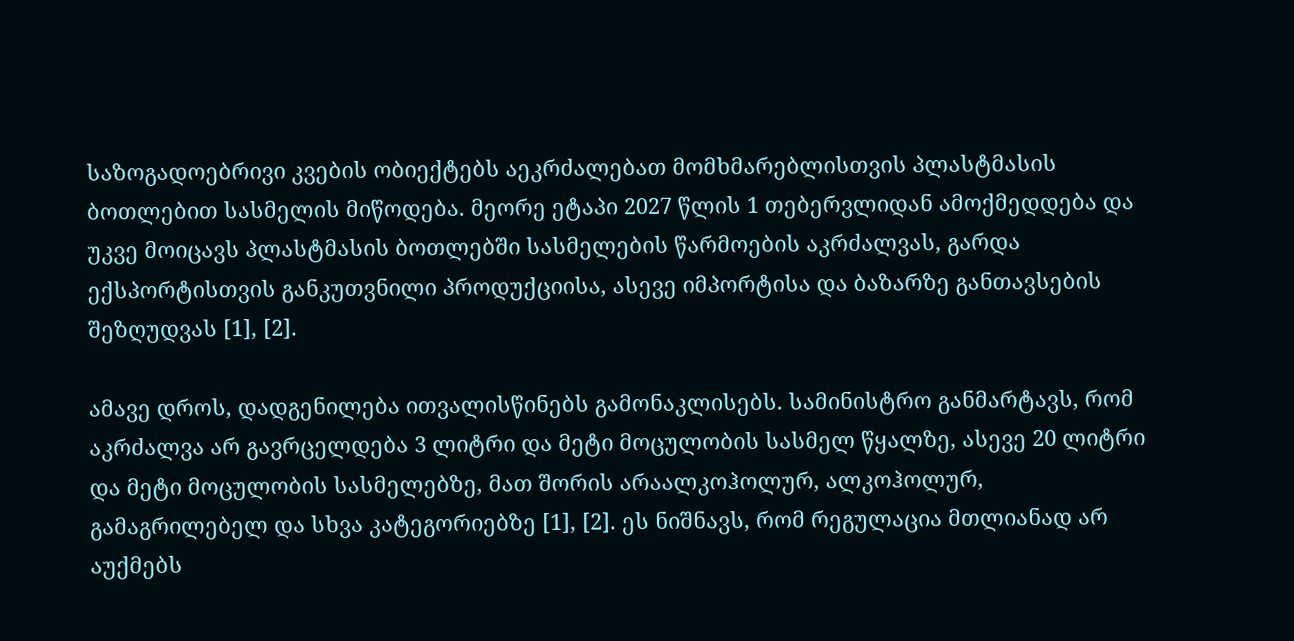საზოგადოებრივი კვების ობიექტებს აეკრძალებათ მომხმარებლისთვის პლასტმასის ბოთლებით სასმელის მიწოდება. მეორე ეტაპი 2027 წლის 1 თებერვლიდან ამოქმედდება და უკვე მოიცავს პლასტმასის ბოთლებში სასმელების წარმოების აკრძალვას, გარდა ექსპორტისთვის განკუთვნილი პროდუქციისა, ასევე იმპორტისა და ბაზარზე განთავსების შეზღუდვას [1], [2].

ამავე დროს, დადგენილება ითვალისწინებს გამონაკლისებს. სამინისტრო განმარტავს, რომ აკრძალვა არ გავრცელდება 3 ლიტრი და მეტი მოცულობის სასმელ წყალზე, ასევე 20 ლიტრი და მეტი მოცულობის სასმელებზე, მათ შორის არაალკოჰოლურ, ალკოჰოლურ, გამაგრილებელ და სხვა კატეგორიებზე [1], [2]. ეს ნიშნავს, რომ რეგულაცია მთლიანად არ აუქმებს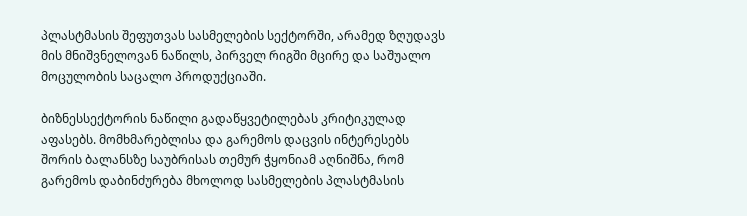პლასტმასის შეფუთვას სასმელების სექტორში, არამედ ზღუდავს მის მნიშვნელოვან ნაწილს, პირველ რიგში მცირე და საშუალო მოცულობის საცალო პროდუქციაში.

ბიზნესსექტორის ნაწილი გადაწყვეტილებას კრიტიკულად აფასებს. მომხმარებლისა და გარემოს დაცვის ინტერესებს შორის ბალანსზე საუბრისას თემურ ჭყონიამ აღნიშნა, რომ გარემოს დაბინძურება მხოლოდ სასმელების პლასტმასის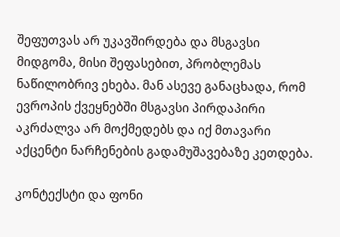შეფუთვას არ უკავშირდება და მსგავსი მიდგომა, მისი შეფასებით, პრობლემას ნაწილობრივ ეხება. მან ასევე განაცხადა, რომ ევროპის ქვეყნებში მსგავსი პირდაპირი აკრძალვა არ მოქმედებს და იქ მთავარი აქცენტი ნარჩენების გადამუშავებაზე კეთდება.

კონტექსტი და ფონი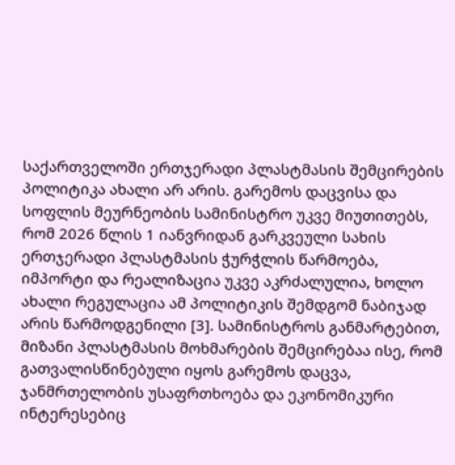საქართველოში ერთჯერადი პლასტმასის შემცირების პოლიტიკა ახალი არ არის. გარემოს დაცვისა და სოფლის მეურნეობის სამინისტრო უკვე მიუთითებს, რომ 2026 წლის 1 იანვრიდან გარკვეული სახის ერთჯერადი პლასტმასის ჭურჭლის წარმოება, იმპორტი და რეალიზაცია უკვე აკრძალულია, ხოლო ახალი რეგულაცია ამ პოლიტიკის შემდგომ ნაბიჯად არის წარმოდგენილი [3]. სამინისტროს განმარტებით, მიზანი პლასტმასის მოხმარების შემცირებაა ისე, რომ გათვალისწინებული იყოს გარემოს დაცვა, ჯანმრთელობის უსაფრთხოება და ეკონომიკური ინტერესებიც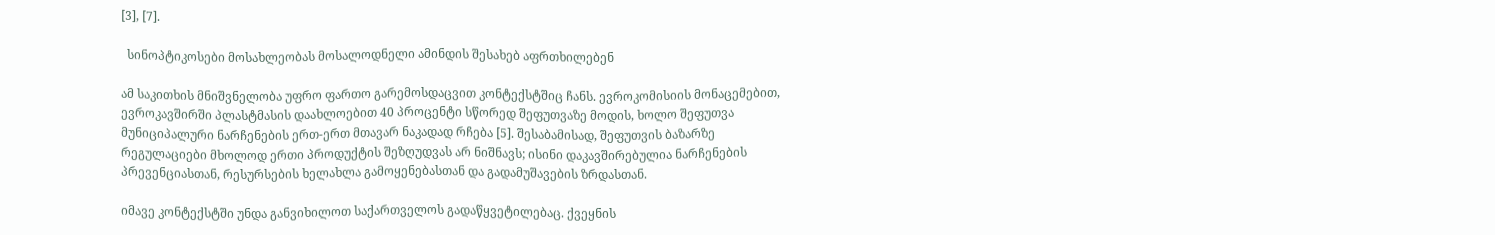[3], [7].

  სინოპტიკოსები მოსახლეობას მოსალოდნელი ამინდის შესახებ აფრთხილებენ

ამ საკითხის მნიშვნელობა უფრო ფართო გარემოსდაცვით კონტექსტშიც ჩანს. ევროკომისიის მონაცემებით, ევროკავშირში პლასტმასის დაახლოებით 40 პროცენტი სწორედ შეფუთვაზე მოდის, ხოლო შეფუთვა მუნიციპალური ნარჩენების ერთ-ერთ მთავარ ნაკადად რჩება [5]. შესაბამისად, შეფუთვის ბაზარზე რეგულაციები მხოლოდ ერთი პროდუქტის შეზღუდვას არ ნიშნავს; ისინი დაკავშირებულია ნარჩენების პრევენციასთან, რესურსების ხელახლა გამოყენებასთან და გადამუშავების ზრდასთან.

იმავე კონტექსტში უნდა განვიხილოთ საქართველოს გადაწყვეტილებაც. ქვეყნის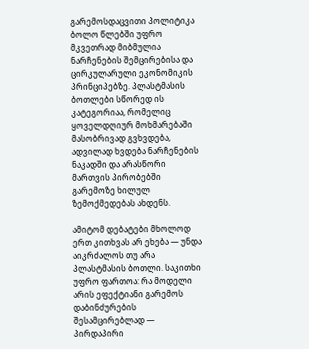გარემოსდაცვითი პოლიტიკა ბოლო წლებში უფრო მკვეთრად მიბმულია ნარჩენების შემცირებისა და ცირკულარული ეკონომიკის პრინციპებზე. პლასტმასის ბოთლები სწორედ ის კატეგორიაა, რომელიც ყოველდღიურ მოხმარებაში მასობრივად გვხვდება, ადვილად ხვდება ნარჩენების ნაკადში და არასწორი მართვის პირობებში გარემოზე ხილულ ზემოქმედებას ახდენს.

ამიტომ დებატები მხოლოდ ერთ კითხვას არ ეხება — უნდა აიკრძალოს თუ არა პლასტმასის ბოთლი. საკითხი უფრო ფართოა: რა მოდელი არის ეფექტიანი გარემოს დაბინძურების შესამცირებლად — პირდაპირი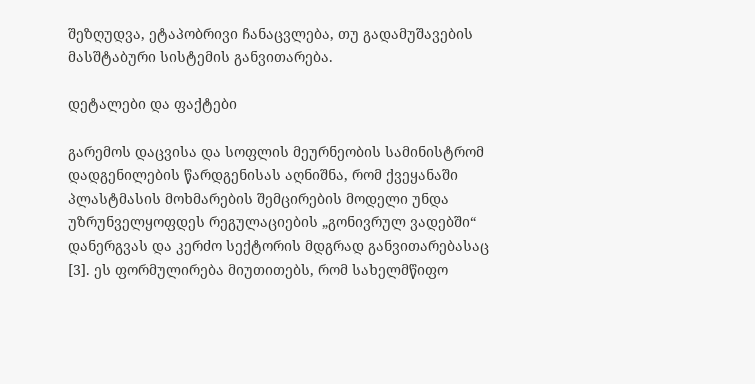შეზღუდვა, ეტაპობრივი ჩანაცვლება, თუ გადამუშავების მასშტაბური სისტემის განვითარება.

დეტალები და ფაქტები

გარემოს დაცვისა და სოფლის მეურნეობის სამინისტრომ დადგენილების წარდგენისას აღნიშნა, რომ ქვეყანაში პლასტმასის მოხმარების შემცირების მოდელი უნდა უზრუნველყოფდეს რეგულაციების „გონივრულ ვადებში“ დანერგვას და კერძო სექტორის მდგრად განვითარებასაც [3]. ეს ფორმულირება მიუთითებს, რომ სახელმწიფო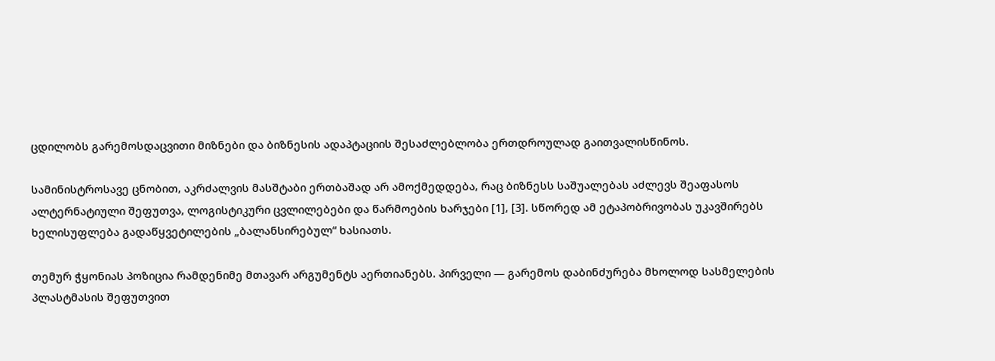ცდილობს გარემოსდაცვითი მიზნები და ბიზნესის ადაპტაციის შესაძლებლობა ერთდროულად გაითვალისწინოს.

სამინისტროსავე ცნობით, აკრძალვის მასშტაბი ერთბაშად არ ამოქმედდება, რაც ბიზნესს საშუალებას აძლევს შეაფასოს ალტერნატიული შეფუთვა, ლოგისტიკური ცვლილებები და წარმოების ხარჯები [1], [3]. სწორედ ამ ეტაპობრივობას უკავშირებს ხელისუფლება გადაწყვეტილების „ბალანსირებულ“ ხასიათს.

თემურ ჭყონიას პოზიცია რამდენიმე მთავარ არგუმენტს აერთიანებს. პირველი — გარემოს დაბინძურება მხოლოდ სასმელების პლასტმასის შეფუთვით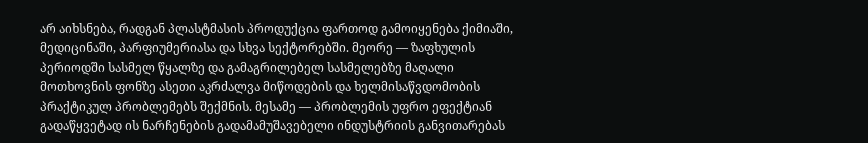არ აიხსნება, რადგან პლასტმასის პროდუქცია ფართოდ გამოიყენება ქიმიაში, მედიცინაში, პარფიუმერიასა და სხვა სექტორებში. მეორე — ზაფხულის პერიოდში სასმელ წყალზე და გამაგრილებელ სასმელებზე მაღალი მოთხოვნის ფონზე ასეთი აკრძალვა მიწოდების და ხელმისაწვდომობის პრაქტიკულ პრობლემებს შექმნის. მესამე — პრობლემის უფრო ეფექტიან გადაწყვეტად ის ნარჩენების გადამამუშავებელი ინდუსტრიის განვითარებას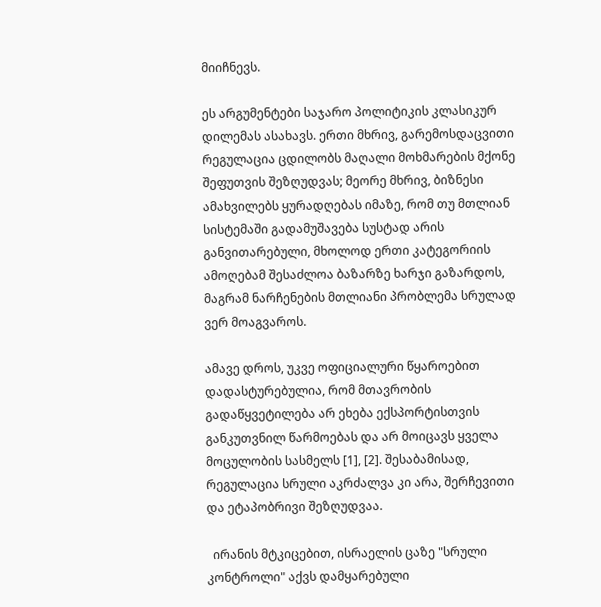მიიჩნევს.

ეს არგუმენტები საჯარო პოლიტიკის კლასიკურ დილემას ასახავს. ერთი მხრივ, გარემოსდაცვითი რეგულაცია ცდილობს მაღალი მოხმარების მქონე შეფუთვის შეზღუდვას; მეორე მხრივ, ბიზნესი ამახვილებს ყურადღებას იმაზე, რომ თუ მთლიან სისტემაში გადამუშავება სუსტად არის განვითარებული, მხოლოდ ერთი კატეგორიის ამოღებამ შესაძლოა ბაზარზე ხარჯი გაზარდოს, მაგრამ ნარჩენების მთლიანი პრობლემა სრულად ვერ მოაგვაროს.

ამავე დროს, უკვე ოფიციალური წყაროებით დადასტურებულია, რომ მთავრობის გადაწყვეტილება არ ეხება ექსპორტისთვის განკუთვნილ წარმოებას და არ მოიცავს ყველა მოცულობის სასმელს [1], [2]. შესაბამისად, რეგულაცია სრული აკრძალვა კი არა, შერჩევითი და ეტაპობრივი შეზღუდვაა.

  ირანის მტკიცებით, ისრაელის ცაზე "სრული კონტროლი" აქვს დამყარებული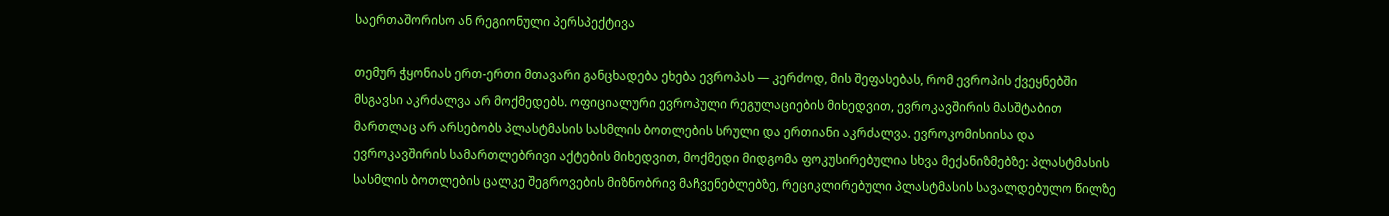საერთაშორისო ან რეგიონული პერსპექტივა

თემურ ჭყონიას ერთ-ერთი მთავარი განცხადება ეხება ევროპას — კერძოდ, მის შეფასებას, რომ ევროპის ქვეყნებში მსგავსი აკრძალვა არ მოქმედებს. ოფიციალური ევროპული რეგულაციების მიხედვით, ევროკავშირის მასშტაბით მართლაც არ არსებობს პლასტმასის სასმლის ბოთლების სრული და ერთიანი აკრძალვა. ევროკომისიისა და ევროკავშირის სამართლებრივი აქტების მიხედვით, მოქმედი მიდგომა ფოკუსირებულია სხვა მექანიზმებზე: პლასტმასის სასმლის ბოთლების ცალკე შეგროვების მიზნობრივ მაჩვენებლებზე, რეციკლირებული პლასტმასის სავალდებულო წილზე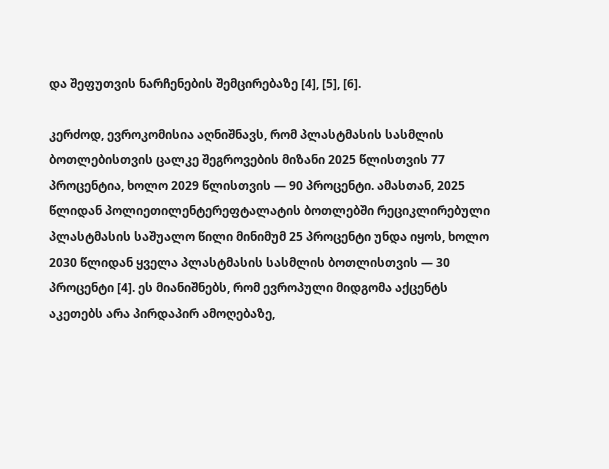და შეფუთვის ნარჩენების შემცირებაზე [4], [5], [6].

კერძოდ, ევროკომისია აღნიშნავს, რომ პლასტმასის სასმლის ბოთლებისთვის ცალკე შეგროვების მიზანი 2025 წლისთვის 77 პროცენტია, ხოლო 2029 წლისთვის — 90 პროცენტი. ამასთან, 2025 წლიდან პოლიეთილენტერეფტალატის ბოთლებში რეციკლირებული პლასტმასის საშუალო წილი მინიმუმ 25 პროცენტი უნდა იყოს, ხოლო 2030 წლიდან ყველა პლასტმასის სასმლის ბოთლისთვის — 30 პროცენტი [4]. ეს მიანიშნებს, რომ ევროპული მიდგომა აქცენტს აკეთებს არა პირდაპირ ამოღებაზე,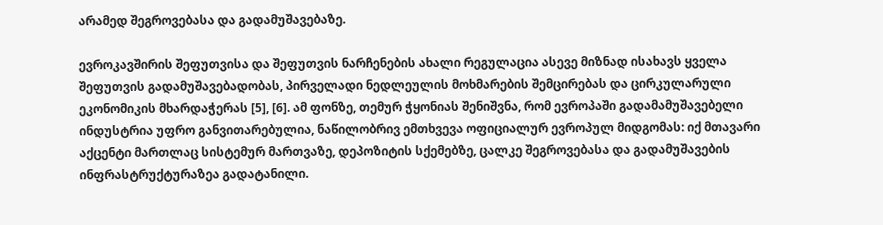არამედ შეგროვებასა და გადამუშავებაზე.

ევროკავშირის შეფუთვისა და შეფუთვის ნარჩენების ახალი რეგულაცია ასევე მიზნად ისახავს ყველა შეფუთვის გადამუშავებადობას, პირველადი ნედლეულის მოხმარების შემცირებას და ცირკულარული ეკონომიკის მხარდაჭერას [5], [6]. ამ ფონზე, თემურ ჭყონიას შენიშვნა, რომ ევროპაში გადამამუშავებელი ინდუსტრია უფრო განვითარებულია, ნაწილობრივ ემთხვევა ოფიციალურ ევროპულ მიდგომას: იქ მთავარი აქცენტი მართლაც სისტემურ მართვაზე, დეპოზიტის სქემებზე, ცალკე შეგროვებასა და გადამუშავების ინფრასტრუქტურაზეა გადატანილი.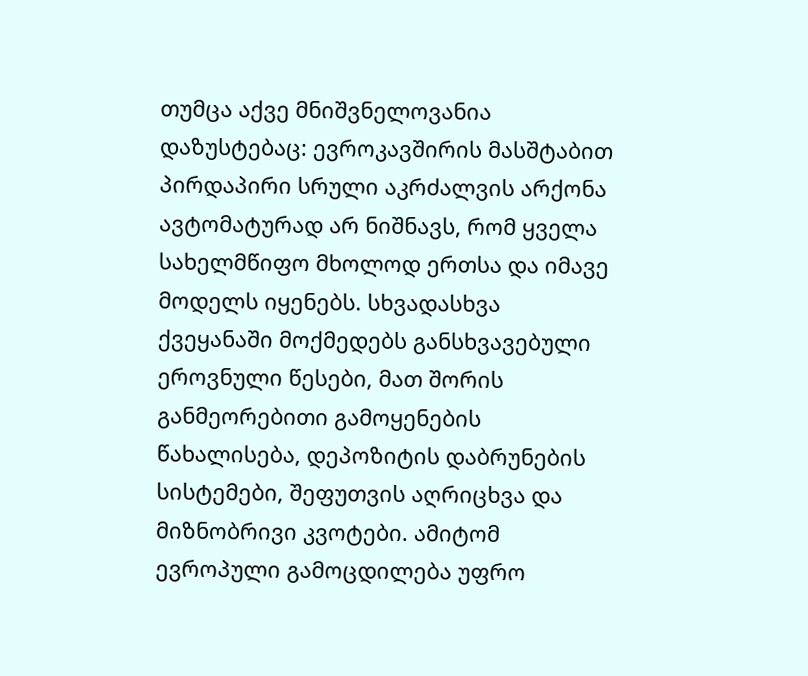თუმცა აქვე მნიშვნელოვანია დაზუსტებაც: ევროკავშირის მასშტაბით პირდაპირი სრული აკრძალვის არქონა ავტომატურად არ ნიშნავს, რომ ყველა სახელმწიფო მხოლოდ ერთსა და იმავე მოდელს იყენებს. სხვადასხვა ქვეყანაში მოქმედებს განსხვავებული ეროვნული წესები, მათ შორის განმეორებითი გამოყენების წახალისება, დეპოზიტის დაბრუნების სისტემები, შეფუთვის აღრიცხვა და მიზნობრივი კვოტები. ამიტომ ევროპული გამოცდილება უფრო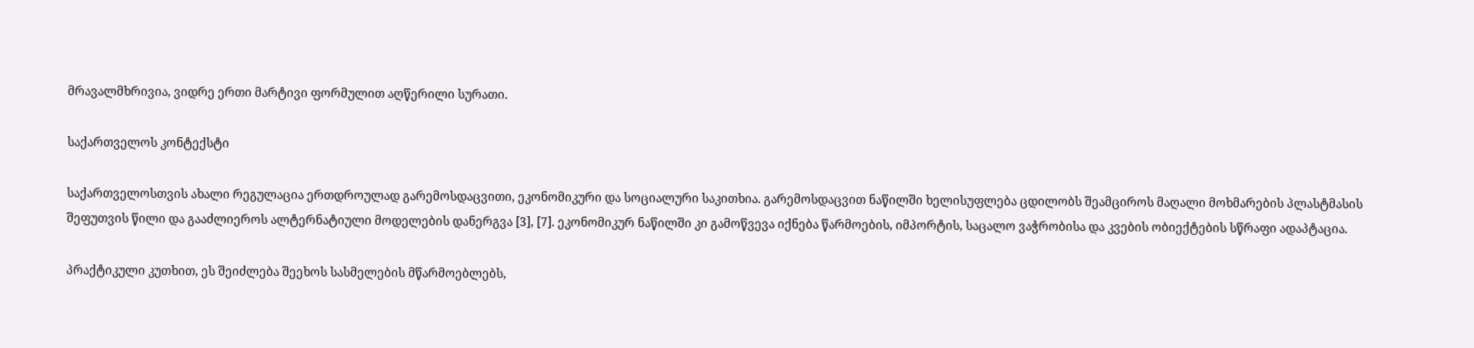მრავალმხრივია, ვიდრე ერთი მარტივი ფორმულით აღწერილი სურათი.

საქართველოს კონტექსტი

საქართველოსთვის ახალი რეგულაცია ერთდროულად გარემოსდაცვითი, ეკონომიკური და სოციალური საკითხია. გარემოსდაცვით ნაწილში ხელისუფლება ცდილობს შეამციროს მაღალი მოხმარების პლასტმასის შეფუთვის წილი და გააძლიეროს ალტერნატიული მოდელების დანერგვა [3], [7]. ეკონომიკურ ნაწილში კი გამოწვევა იქნება წარმოების, იმპორტის, საცალო ვაჭრობისა და კვების ობიექტების სწრაფი ადაპტაცია.

პრაქტიკული კუთხით, ეს შეიძლება შეეხოს სასმელების მწარმოებლებს,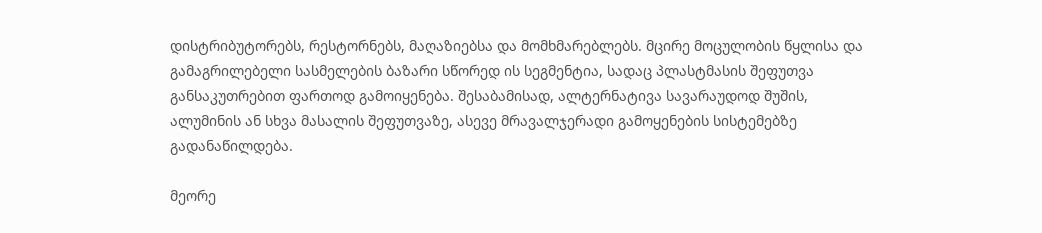დისტრიბუტორებს, რესტორნებს, მაღაზიებსა და მომხმარებლებს. მცირე მოცულობის წყლისა და გამაგრილებელი სასმელების ბაზარი სწორედ ის სეგმენტია, სადაც პლასტმასის შეფუთვა განსაკუთრებით ფართოდ გამოიყენება. შესაბამისად, ალტერნატივა სავარაუდოდ შუშის, ალუმინის ან სხვა მასალის შეფუთვაზე, ასევე მრავალჯერადი გამოყენების სისტემებზე გადანაწილდება.

მეორე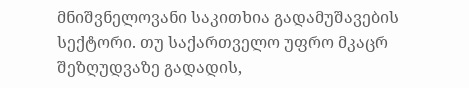მნიშვნელოვანი საკითხია გადამუშავების სექტორი. თუ საქართველო უფრო მკაცრ შეზღუდვაზე გადადის,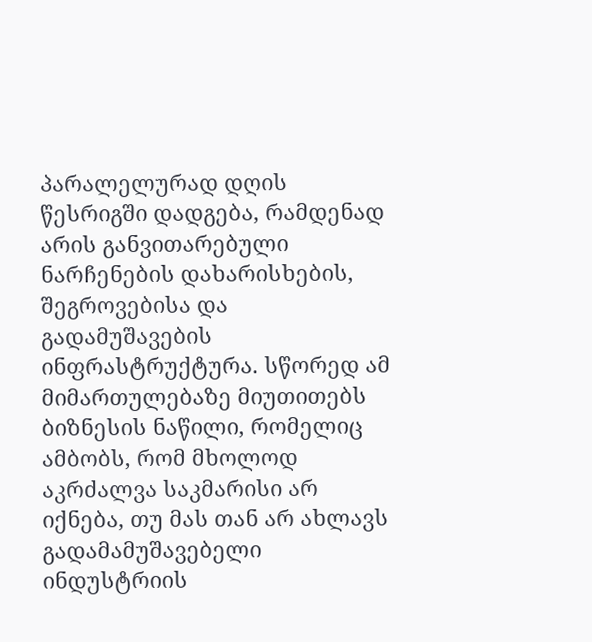პარალელურად დღის წესრიგში დადგება, რამდენად არის განვითარებული ნარჩენების დახარისხების, შეგროვებისა და გადამუშავების ინფრასტრუქტურა. სწორედ ამ მიმართულებაზე მიუთითებს ბიზნესის ნაწილი, რომელიც ამბობს, რომ მხოლოდ აკრძალვა საკმარისი არ იქნება, თუ მას თან არ ახლავს გადამამუშავებელი ინდუსტრიის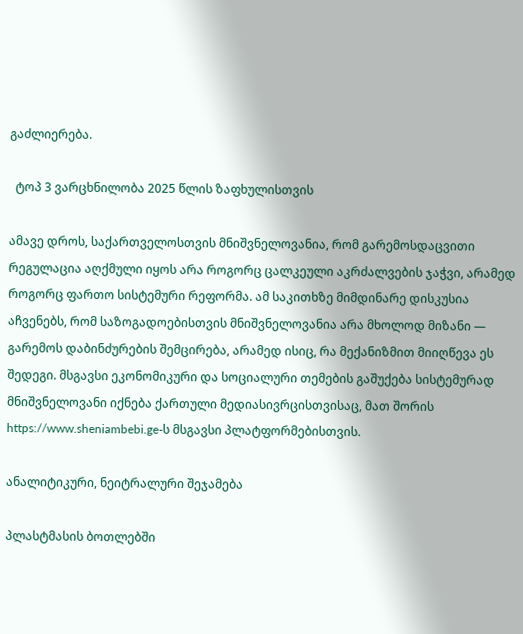გაძლიერება.

  ტოპ 3 ვარცხნილობა 2025 წლის ზაფხულისთვის

ამავე დროს, საქართველოსთვის მნიშვნელოვანია, რომ გარემოსდაცვითი რეგულაცია აღქმული იყოს არა როგორც ცალკეული აკრძალვების ჯაჭვი, არამედ როგორც ფართო სისტემური რეფორმა. ამ საკითხზე მიმდინარე დისკუსია აჩვენებს, რომ საზოგადოებისთვის მნიშვნელოვანია არა მხოლოდ მიზანი — გარემოს დაბინძურების შემცირება, არამედ ისიც, რა მექანიზმით მიიღწევა ეს შედეგი. მსგავსი ეკონომიკური და სოციალური თემების გაშუქება სისტემურად მნიშვნელოვანი იქნება ქართული მედიასივრცისთვისაც, მათ შორის https://www.sheniambebi.ge-ს მსგავსი პლატფორმებისთვის.

ანალიტიკური, ნეიტრალური შეჯამება

პლასტმასის ბოთლებში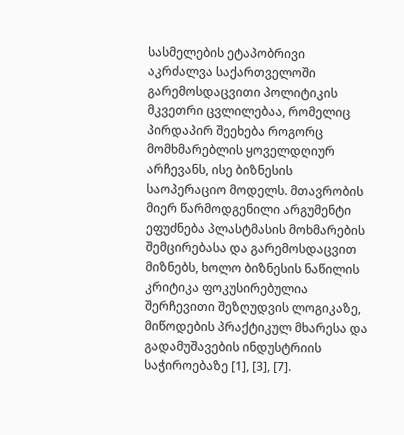სასმელების ეტაპობრივი აკრძალვა საქართველოში გარემოსდაცვითი პოლიტიკის მკვეთრი ცვლილებაა, რომელიც პირდაპირ შეეხება როგორც მომხმარებლის ყოველდღიურ არჩევანს, ისე ბიზნესის საოპერაციო მოდელს. მთავრობის მიერ წარმოდგენილი არგუმენტი ეფუძნება პლასტმასის მოხმარების შემცირებასა და გარემოსდაცვით მიზნებს, ხოლო ბიზნესის ნაწილის კრიტიკა ფოკუსირებულია შერჩევითი შეზღუდვის ლოგიკაზე, მიწოდების პრაქტიკულ მხარესა და გადამუშავების ინდუსტრიის საჭიროებაზე [1], [3], [7].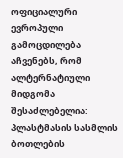ოფიციალური ევროპული გამოცდილება აჩვენებს, რომ ალტერნატიული მიდგომა შესაძლებელია: პლასტმასის სასმლის ბოთლების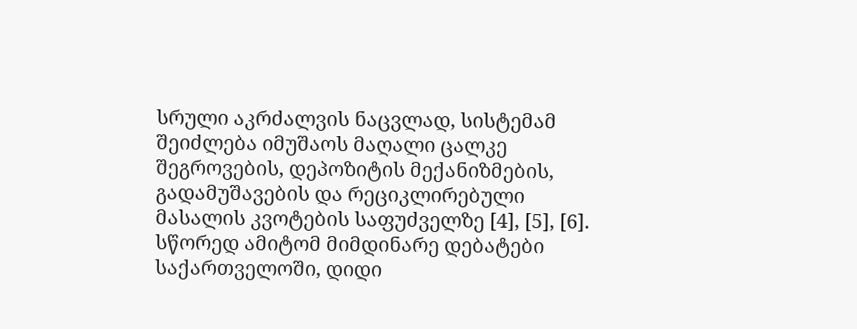სრული აკრძალვის ნაცვლად, სისტემამ შეიძლება იმუშაოს მაღალი ცალკე შეგროვების, დეპოზიტის მექანიზმების, გადამუშავების და რეციკლირებული მასალის კვოტების საფუძველზე [4], [5], [6]. სწორედ ამიტომ მიმდინარე დებატები საქართველოში, დიდი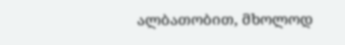ალბათობით, მხოლოდ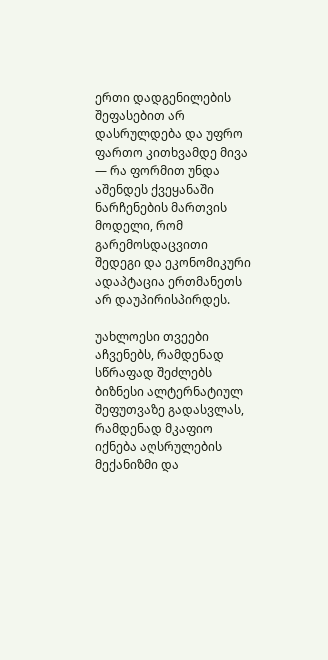ერთი დადგენილების შეფასებით არ დასრულდება და უფრო ფართო კითხვამდე მივა — რა ფორმით უნდა აშენდეს ქვეყანაში ნარჩენების მართვის მოდელი, რომ გარემოსდაცვითი შედეგი და ეკონომიკური ადაპტაცია ერთმანეთს არ დაუპირისპირდეს.

უახლოესი თვეები აჩვენებს, რამდენად სწრაფად შეძლებს ბიზნესი ალტერნატიულ შეფუთვაზე გადასვლას, რამდენად მკაფიო იქნება აღსრულების მექანიზმი და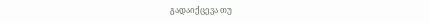გადაიქცევა თუ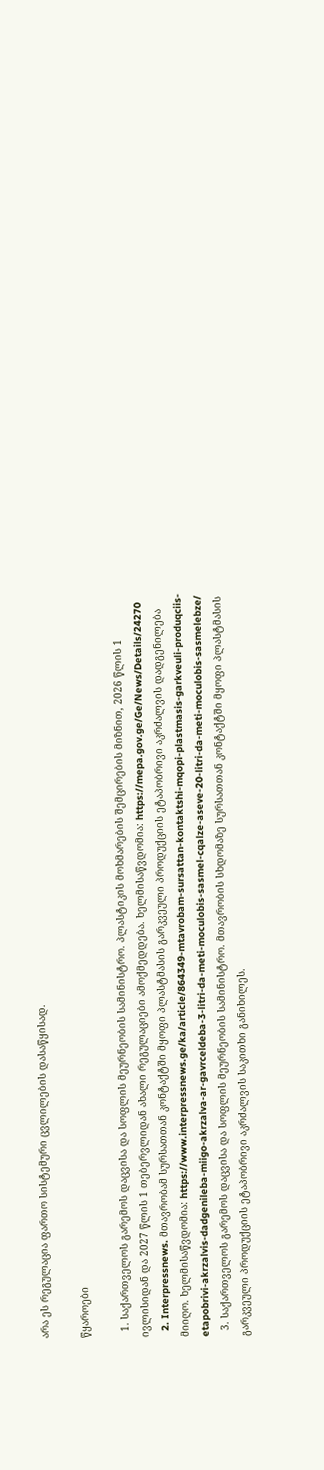არა ეს რეგულაცია ფართო სისტემური ცვლილების დასაწყისად.

წყაროები

  1. საქართველოს გარემოს დაცვისა და სოფლის მეურნეობის სამინისტრო. პლასტიკის მოხმარების შემცირების მიზნით, 2026 წლის 1 ივლისიდან და 2027 წლის 1 თებერვლიდან ახალი რეგულაციები ამოქმედდება. ხელმისაწვდომია: https://mepa.gov.ge/Ge/News/Details/24270
  2. Interpressnews. მთავრობამ სურსათთან კონტაქტში მყოფი პლასტმასის გარკვეული პროდუქციის ეტაპობრივი აკრძალვის დადგენილება მიიღო. ხელმისაწვდომია: https://www.interpressnews.ge/ka/article/864349-mtavrobam-sursattan-kontaktshi-mqopi-plastmasis-garkveuli-produqciis-etapobrivi-akrzalvis-dadgenileba-miigo-akrzalva-ar-gavrceldeba-3-litri-da-meti-moculobis-sasmel-cqalze-aseve-20-litri-da-meti-moculobis-sasmelebze/
  3. საქართველოს გარემოს დაცვისა და სოფლის მეურნეობის სამინისტრო. მთავრობის სხდომაზე სურსათთან კონტაქტში მყოფი პლასტმასის გარკვეული პროდუქციის ეტაპობრივი აკრძალვის საკითხი განიხილეს.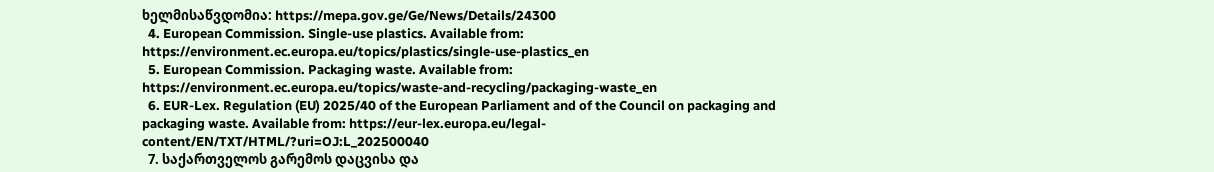ხელმისაწვდომია: https://mepa.gov.ge/Ge/News/Details/24300
  4. European Commission. Single-use plastics. Available from: https://environment.ec.europa.eu/topics/plastics/single-use-plastics_en
  5. European Commission. Packaging waste. Available from: https://environment.ec.europa.eu/topics/waste-and-recycling/packaging-waste_en
  6. EUR-Lex. Regulation (EU) 2025/40 of the European Parliament and of the Council on packaging and packaging waste. Available from: https://eur-lex.europa.eu/legal-content/EN/TXT/HTML/?uri=OJ:L_202500040
  7. საქართველოს გარემოს დაცვისა და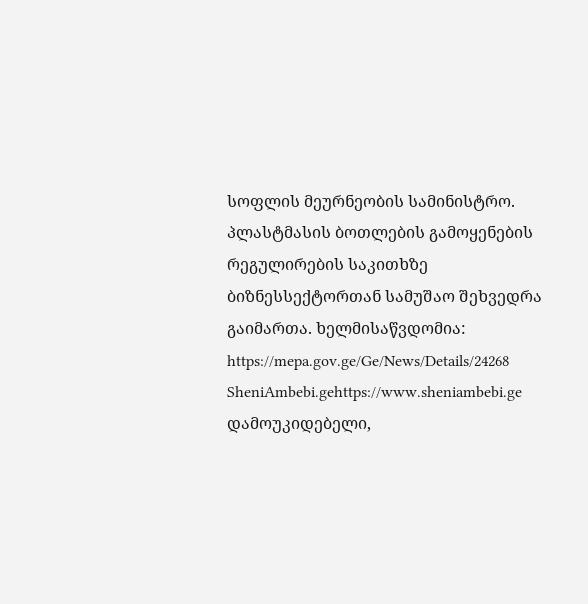სოფლის მეურნეობის სამინისტრო. პლასტმასის ბოთლების გამოყენების რეგულირების საკითხზე ბიზნესსექტორთან სამუშაო შეხვედრა გაიმართა. ხელმისაწვდომია: https://mepa.gov.ge/Ge/News/Details/24268
SheniAmbebi.gehttps://www.sheniambebi.ge
დამოუკიდებელი,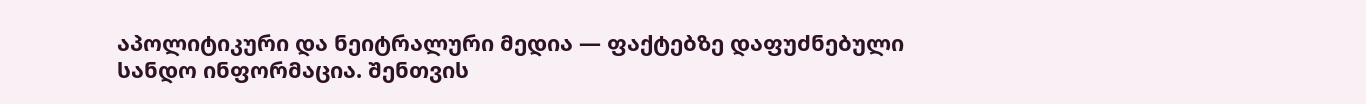აპოლიტიკური და ნეიტრალური მედია — ფაქტებზე დაფუძნებული სანდო ინფორმაცია. შენთვის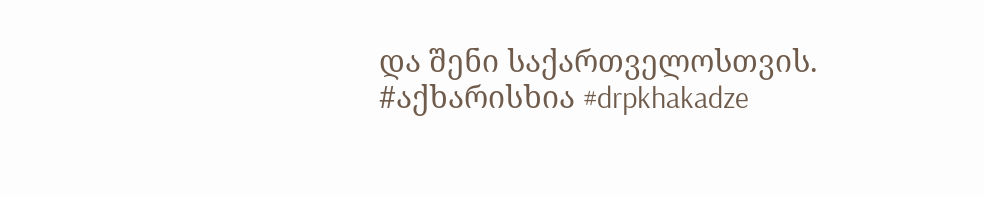და შენი საქართველოსთვის. #აქხარისხია #drpkhakadze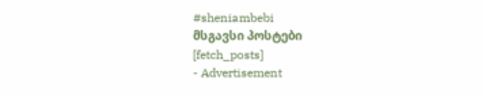#sheniambebi
მსგავსი პოსტები
[fetch_posts]
- Advertisement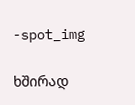-spot_img

ხშირად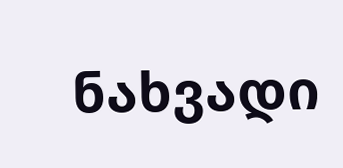ნახვადი